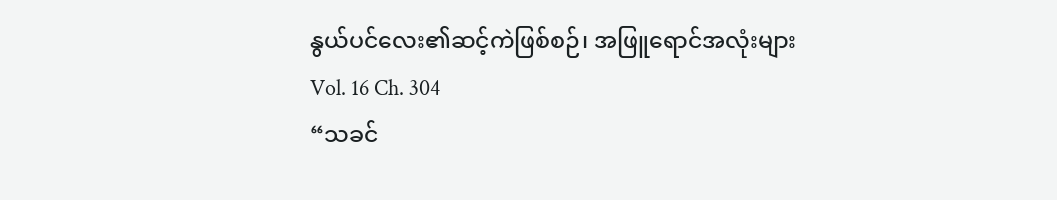နွယ်ပင်လေး၏ဆင့်ကဲဖြစ်စဉ်၊ အဖြူရောင်အလုံးများ
Vol. 16 Ch. 304
“သခင်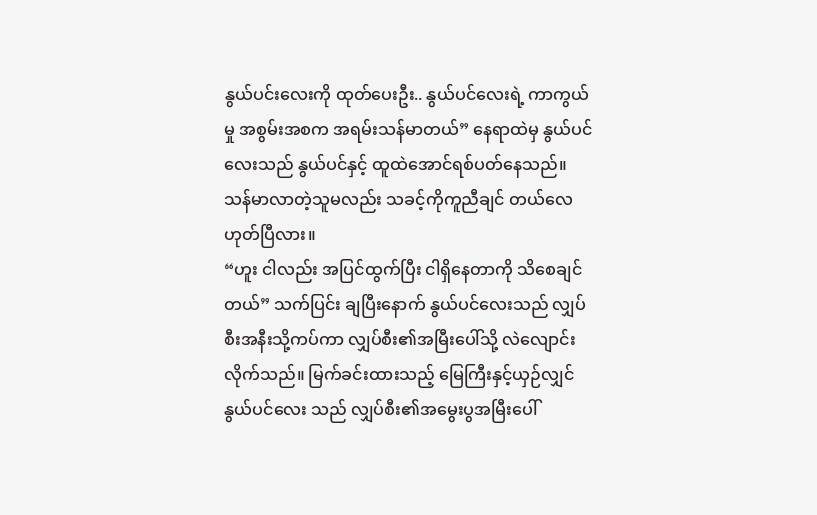နွယ်ပင်းလေးကို ထုတ်ပေးဦး.. နွယ်ပင်လေးရဲ့ ကာကွယ်မှု အစွမ်းအစက အရမ်းသန်မာတယ်” နေရာထဲမှ နွယ်ပင်လေးသည် နွယ်ပင်နှင့် ထူထဲအောင်ရစ်ပတ်နေသည်။ သန်မာလာတဲ့သူမလည်း သခင့်ကိုကူညီချင် တယ်လေ ဟုတ်ပြီလား။
“ဟူး ငါလည်း အပြင်ထွက်ပြီး ငါရှိနေတာကို သိစေချင်တယ်” သက်ပြင်း ချပြီးနောက် နွယ်ပင်လေးသည် လျှပ်စီးအနီးသို့ကပ်ကာ လျှပ်စီး၏အမြီးပေါ်သို့ လဲလျောင်းလိုက်သည်။ မြက်ခင်းထားသည့် မြေကြီးနှင့်ယှဉ်လျှင် နွယ်ပင်လေး သည် လျှပ်စီး၏အမွေးပွအမြီးပေါ်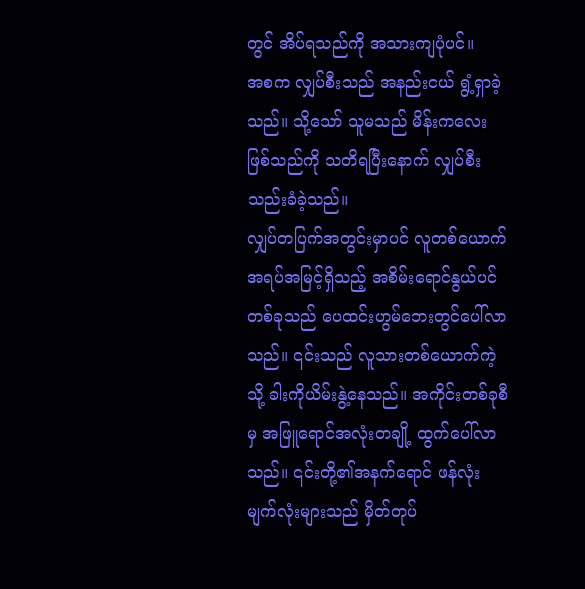တွင် အိပ်ရသည်ကို အသားကျပုံပင်။
အစက လျှပ်စီးသည် အနည်းငယ် ရွံ့ရှာခဲ့သည်။ သို့သော် သူမသည် မိန်းကလေးဖြစ်သည်ကို သတိရပြီးနောက် လျှပ်စီး သည်းခံခဲ့သည်။
လျှပ်တပြက်အတွင်းမှာပင် လူတစ်ယောက်အရပ်အမြင့်ရှိသည့် အစိမ်းရောင်နွယ်ပင်တစ်ခုသည် ပေထင်းဟွမ်ဘေးတွင်ပေါ်လာသည်။ ၎င်းသည် လူသားတစ်ယောက်ကဲ့သို့ ခါးကိုယိမ်းနွဲ့နေသည်။ အကိုင်းတစ်ခုစီမှ အဖြူရောင်အလုံးတချို့ ထွက်ပေါ်လာသည်။ ၎င်းတို့၏အနက်ရောင် ဖန်လုံး မျက်လုံးများသည် မှိတ်တုပ်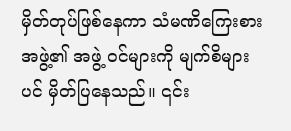မှိတ်တုပ်ဖြစ်နေကာ သံမဏိကြေးစားအဖွဲ့၏ အဖွဲ့ ဝင်များကို မျက်စိများပင် မှိတ်ပြနေသည်။ ၎င်း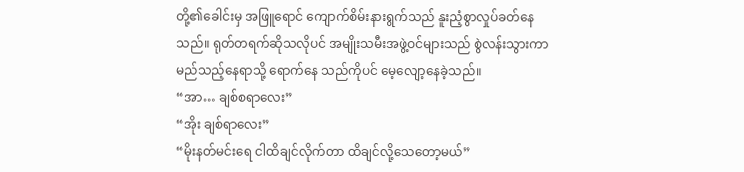တို့၏ခေါင်းမှ အဖြူရောင် ကျောက်စိမ်းနားရွက်သည် နူးညံ့စွာလှုပ်ခတ်နေသည်။ ရုတ်တရက်ဆိုသလိုပင် အမျိုးသမီးအဖွဲ့ဝင်များသည် စွဲလန်းသွားကာ မည်သည့်နေရာသို့ ရောက်နေ သည်ကိုပင် မေ့လျော့နေခဲ့သည်။
“အာ… ချစ်စရာလေး”
“အိုး ချစ်ရာလေး”
“မိုးနတ်မင်းရေ ငါထိချင်လိုက်တာ ထိချင်လို့သေတော့မယ်”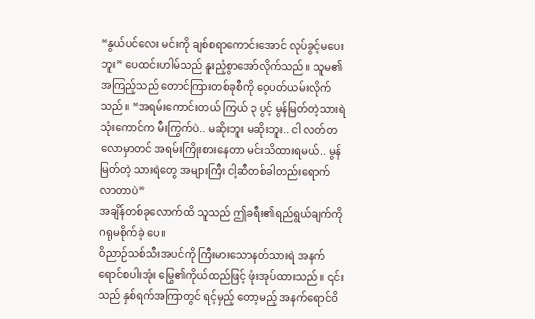“နွယ်ပင်လေး မင်းကို ချစ်စရာကောင်းအောင် လုပ်ခွင့်မပေးဘူး” ပေထင်းဟါမ်သည် နူးညံ့စွာအော်လိုက်သည်။ သူမ၏အကြည့်သည် တောင်ကြားတစ်ခုစီကို ဝေ့ပတ်ယမ်းလိုက်သည်။ “အရမ်းကောင်းတယ် ကြယ် ၃ ပွင့် မွန်မြတ်တဲ့သားရဲသုံးကောင်က မီးကြွက်ပဲ.. မဆိုးဘူး မဆိုးဘူး.. ငါ လတ်တလောမှာတင် အရမ်းကြိုးစားနေတာ မင်းသိထားရမယ်.. မွန်မြတ်တဲ့ သားရဲတွေ အများကြီး ငါ့ဆီတစ်ခါတည်းရောက်လာတာပဲ”
အချိန်တစ်ခုလောက်ထိ သူသည် ဤခရီး၏ရည်ရွယ်ချက်ကို ဂရုမစိုက်ခဲ့ ပေ။
ဝိညာဉ်သစ်သီးအပင်ကို ကြီးမားသောနတ်သားရဲ အနက်ရောင်စပါးအုံး မြွေ၏ကိုယ်ထည်ဖြင့် ဖုံးအုပ်ထားသည်။ ၎င်းသည် နှစ်ရက်အကြာတွင် ရင့်မှည့် တော့မည့် အနက်ရောင်ဝိ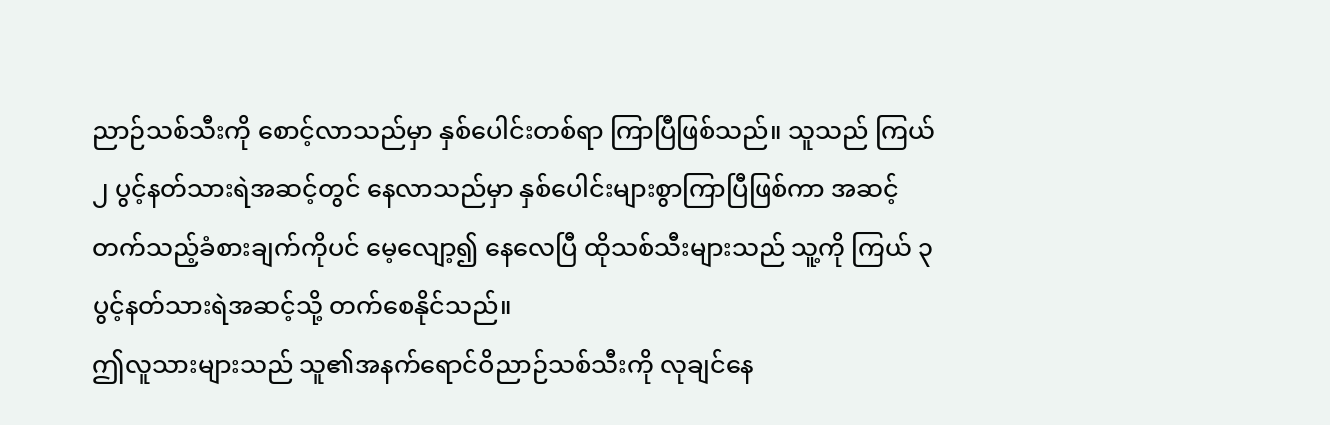ညာဉ်သစ်သီးကို စောင့်လာသည်မှာ နှစ်ပေါင်းတစ်ရာ ကြာပြီဖြစ်သည်။ သူသည် ကြယ် ၂ ပွင့်နတ်သားရဲအဆင့်တွင် နေလာသည်မှာ နှစ်ပေါင်းများစွာကြာပြီဖြစ်ကာ အဆင့်တက်သည့်ခံစားချက်ကိုပင် မေ့လျော့၍ နေလေပြီ ထိုသစ်သီးများသည် သူ့ကို ကြယ် ၃ ပွင့်နတ်သားရဲအဆင့်သို့ တက်စေနိုင်သည်။
ဤလူသားများသည် သူ၏အနက်ရောင်ဝိညာဉ်သစ်သီးကို လုချင်နေ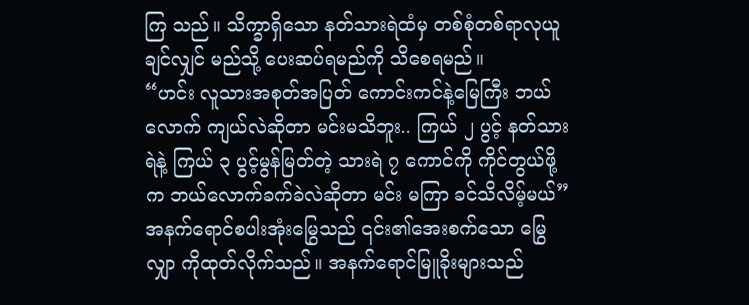ကြ သည်။ သိက္ခာရှိသော နတ်သားရဲထံမှ တစ်စုံတစ်ရာလုယူချင်လျှင် မည်သို့ ပေးဆပ်ရမည်ကို သိစေရမည်။
“ဟင်း လူသားအစုတ်အပြတ် ကောင်းကင်နဲ့မြေကြီး ဘယ်လောက် ကျယ်လဲဆိုတာ မင်းမသိဘူး.. ကြယ် ၂ ပွင့် နတ်သားရဲနဲ့ ကြယ် ၃ ပွင့်မွန်မြတ်တဲ့ သားရဲ ၇ ကောင်ကို ကိုင်တွယ်ဖို့က ဘယ်လောက်ခက်ခဲလဲဆိုတာ မင်း မကြာ ခင်သိလိမ့်မယ်” အနက်ရောင်စပါးအုံးမြွေသည် ၎င်း၏အေးစက်သော မြွေလျှာ ကိုထုတ်လိုက်သည်။ အနက်ရောင်မြူခိုးများသည်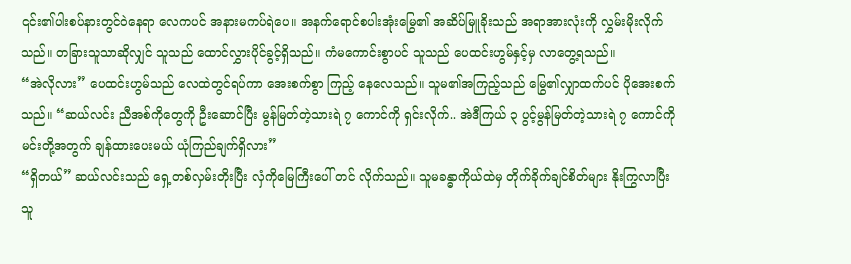၎င်း၏ပါးစပ်နားတွင်ဝဲနေရာ လေကပင် အနားမကပ်ရဲပေ။ အနက်ရောင်စပါးအုံးမြွေ၏ အဆိပ်မြူခိုးသည် အရာအားလုံးကို လွှမ်းမိုးလိုက်သည်။ တခြားသူသာဆိုလျှင် သူသည် ထောင်လွှားပိုင်ခွင့်ရှိသည်။ ကံမကောင်းစွာပင် သူသည် ပေထင်းဟွမ်နှင့်မှ လာတွေ့ရသည်။
“အဲလိုလား” ပေထင်းဟွမ်သည် လေထဲတွင်ရပ်ကာ အေးစက်စွာ ကြည့် နေလေသည်။ သူမ၏အကြည့်သည် မြွေ၏လျှာထက်ပင် ပိုအေးစက်သည်။ “ဆယ်လင်း ညီအစ်ကိုတွေကို ဦးဆောင်ပြီး မွန်မြတ်တဲ့သားရဲ ၇ ကောင်ကို ရှင်းလိုက်.. အဲဒီကြယ် ၃ ပွင့်မွန်မြတ်တဲ့သားရဲ ၇ ကောင်ကို မင်းတို့အတွက် ချန်ထားပေးမယ် ယုံကြည်ချက်ရှိလား”
“ရှိတယ်” ဆယ်လင်းသည် ရှေ့တစ်လှမ်းတိုးပြီး လှံကိုမြေကြီးပေါ် တင် လိုက်သည်။ သူမခန္ဓာကိုယ်ထဲမှ တိုက်ခိုက်ချင်စိတ်များ နိုးကြွလာပြီး သူ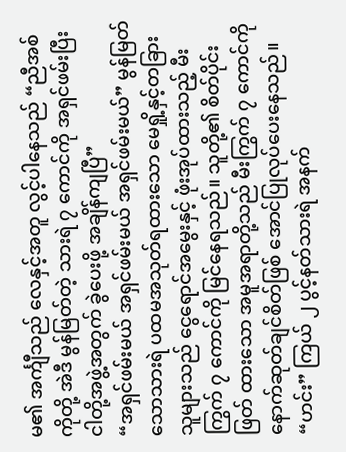မ၏ အင်္ကျီသည် လေနှင့်အတူ လွင့်ပါနေသည် “ညီအစ်ကိုတို့ အဲဒီ မွန်မြတ်တဲ့ သားရဲ ၇ ကောင်ကို အရှင်ဖမ်းပြီး ငါတို့အဖွဲ့အတွက် ခွဲပေးဖို့ အချိန်ကျပြီ”
“အရှင်ဖမ်းမယ် အရှင်ဖမ်းမယ် အရှင်ဖမ်းမယ်” မွန်မြတ်သောသားရဲ ပထမအသုတ်ရထားသော မေရှို့နှင့်တခြားသူများသည် ငွေရောင်အမွေးနှင့် ဖုံးအုပ်ထားသည့် မီးကြွက် ၇ ကောင်ကို မြင်နေရသည်။ သူတို့၏ စိတ်ပိုင်းဖြတ် ထားသော အမူအရာတို့သည် မီးကြွက် ၇ ကောင်ကို နောက်ဆုတ်ချင်စိတ်ဖြစ် အောင်ပြုလုပ်ပေးနေသည်။
“ဟင်း” ကြယ် ၂ ပွင့်နတ်သားရဲ အနက်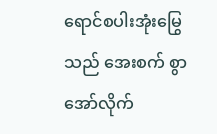ရောင်စပါးအုံးမြွေသည် အေးစက် စွာအော်လိုက်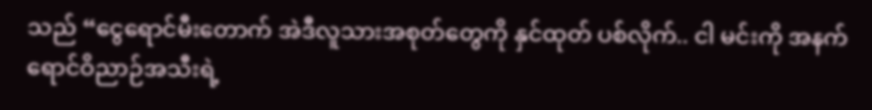သည် “ငွေရောင်မီးတောက် အဲဒီလူသားအစုတ်တွေကို နှင်ထုတ် ပစ်လိုက်.. ငါ မင်းကို အနက်ရောင်ဝိညာဉ်အသီးရဲ့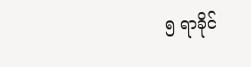၅ ရာခိုင်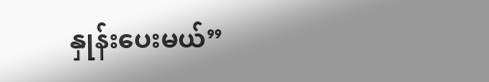နှုန်းပေးမယ်”